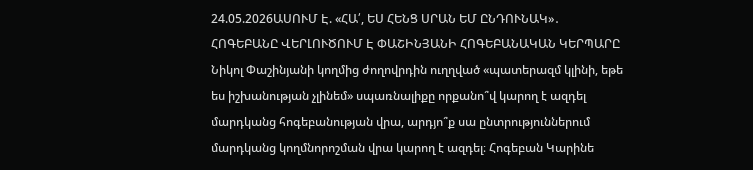24.05.2026ԱՍՈՒՄ Է. «ՀԱ՛, ԵՍ ՀԵՆՑ ՍՐԱՆ ԵՄ ԸՆԴՈՒՆԱԿ»․ ՀՈԳԵԲԱՆԸ ՎԵՐԼՈՒԾՈՒՄ Է ՓԱՇԻՆՅԱՆԻ ՀՈԳԵԲԱՆԱԿԱՆ ԿԵՐՊԱՐԸ
Նիկոլ Փաշինյանի կողմից ժողովրդին ուղղված «պատերազմ կլինի, եթե ես իշխանության չլինեմ» սպառնալիքը որքանո՞վ կարող է ազդել մարդկանց հոգեբանության վրա, արդյո՞ք սա ընտրություններում մարդկանց կողմնորոշման վրա կարող է ազդել։ Հոգեբան Կարինե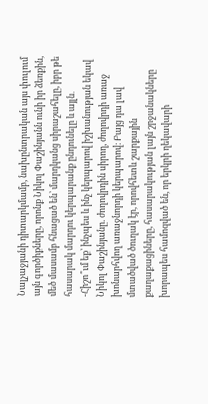Նալչաջյանի դիտարկմամբ, նախընտրական այս փուլում այն գործիքները, որոնք Նիկոլ Փաշինյանն ունի իր ձեռքին, մեծ մասամբ հնացած են՝ մարդկանց սիրաշահելը, իբր թե հասարակ մարդու կերպարանք ընդունելը և այլն․
-Հիշո՞ւմ եք՝ ինչպես և ինչ կերպարով իշխանության եկավ Նիկոլ Փաշինյանը. ժողովրդին սիրող, ժողովրդի առաջ խոնարհվող առաջնորդի կերպարով։ Բայց դա լավ մտածված ծուղակ էր, որովհետև շարքային քաղաքացիները, հասարակության լայն շրջանակները խորապես համոզված են, որ երկրի ղեկավարի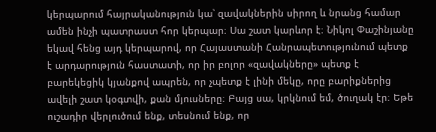կերպարում հայրականություն կա՝ զավակներին սիրող և նրանց համար ամեն ինչի պատրաստ հոր կերպար։ Սա շատ կարևոր է։ Նիկոլ Փաշինյանը եկավ հենց այդ կերպարով, որ Հայաստանի Հանրապետությունում պետք է արդարություն հաստատի, որ իր բոլոր «զավակները» պետք է բարեկեցիկ կյանքով ապրեն, որ չպետք է լինի մեկը, որը բարիքներից ավելի շատ կօգտվի, քան մյուսները։ Բայց սա, կրկնում եմ, ծուղակ էր։ Եթե ուշադիր վերլուծում ենք, տեսնում ենք, որ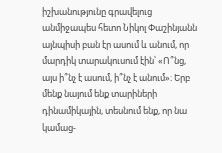իշխանությունը գրավելուց անմիջապես հետո Նիկոլ Փաշինյանն այնպիսի բան էր ասում և անում, որ մարդիկ տարակուսում էին՝ «Ո՞նց, այս ի՞նչ է ասում, ի՞նչ է անում»։ Երբ մենք նայում ենք տարիների դինամիկային, տեսնում ենք, որ նա կամաց-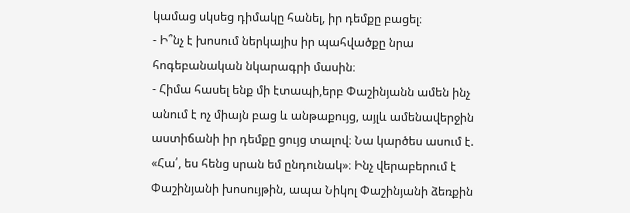կամաց սկսեց դիմակը հանել, իր դեմքը բացել։
- Ի՞նչ է խոսում ներկայիս իր պահվածքը նրա հոգեբանական նկարագրի մասին։
- Հիմա հասել ենք մի էտապի,երբ Փաշինյանն ամեն ինչ անում է ոչ միայն բաց և անթաքույց, այլև ամենավերջին աստիճանի իր դեմքը ցույց տալով։ Նա կարծես ասում է. «Հա՛, ես հենց սրան եմ ընդունակ»։ Ինչ վերաբերում է Փաշինյանի խոսույթին, ապա Նիկոլ Փաշինյանի ձեռքին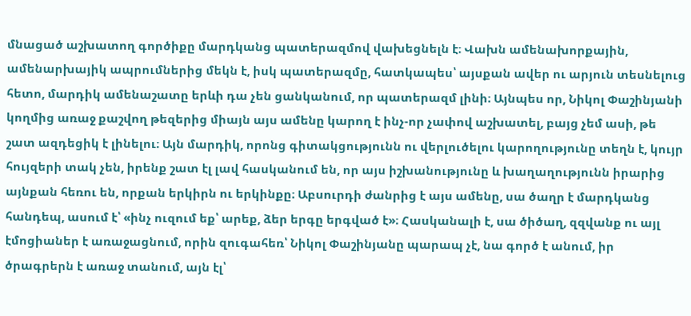մնացած աշխատող գործիքը մարդկանց պատերազմով վախեցնելն է։ Վախն ամենախորքային, ամենարխայիկ ապրումներից մեկն է, իսկ պատերազմը, հատկապես՝ այսքան ավեր ու արյուն տեսնելուց հետո, մարդիկ ամենաշատը երևի դա չեն ցանկանում, որ պատերազմ լինի։ Այնպես որ, Նիկոլ Փաշինյանի կողմից առաջ քաշվող թեզերից միայն այս ամենը կարող է ինչ-որ չափով աշխատել, բայց չեմ ասի, թե շատ ազդեցիկ է լինելու։ Այն մարդիկ, որոնց գիտակցությունն ու վերլուծելու կարողությունը տեղն է, կույր հույզերի տակ չեն, իրենք շատ էլ լավ հասկանում են, որ այս իշխանությունը և խաղաղությունն իրարից այնքան հեռու են, որքան երկիրն ու երկինքը։ Աբսուրդի ժանրից է այս ամենը, սա ծաղր է մարդկանց հանդեպ, ասում է՝ «ինչ ուզում եք՝ արեք, ձեր երգը երգված է»։ Հասկանալի է, սա ծիծաղ, զզվանք ու այլ էմոցիաներ է առաջացնում, որին զուգահեռ՝ Նիկոլ Փաշինյանը պարապ չէ, նա գործ է անում, իր ծրագրերն է առաջ տանում, այն էլ՝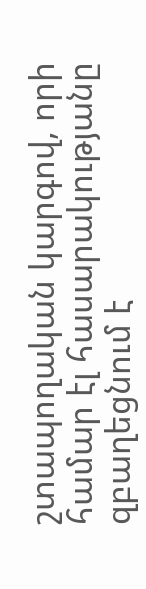շտապողական կարգով, որի համար էլ հասարակությանը զբաղեցնում է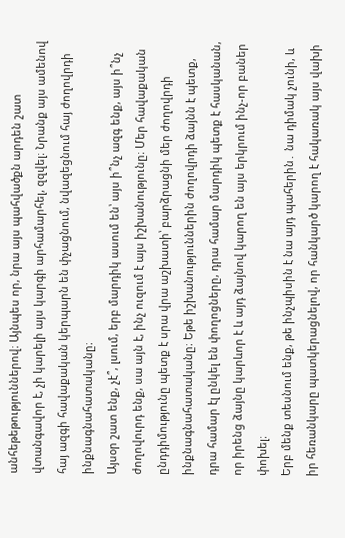անհեթեթություններով։ Այնպես որ, նրա այս պահվածքն արդեն շատ վտանգավոր է, չի կարելի այս կարգի արհամարհել, զզվել։ Նրանք այս ամենով հայ ազգի հավաքական կերպարն են փչացնում, նվազեցնում հայ ժողովրդի ինքնագնահատականը։
Այսօր շատ ենք, չէ՞, լսում, երբ մարդիկ ասում են՝ այս ի՞նչ ազգ ենք, այս ի՞նչ ժողովուրդ ենք, սա այն է, ինչ ուզում է այս իշխանությունը։ Մեր հավաքական ընդդիմությունը պետք է սրա վրա աշխատի՝ բարձրացնի մեր ժողովրդի ինքնագնահատականը։ Եթե իշխանություններին ժողովրդի ձայնն է պետք, դրա համար էլ ընկել են փողոցները, դրա համար մարդիկ պետք է հասկանան, որ իրենց ձայնը կարևոր է և այդ ձայնով կարող են այս երկրում ինչ-որ բաներ փոխել։
Երբ մենք տեսնում ենք, թե ինչպիսին է նա այդ պահերին․ նա դիմակ չունի, և իր հեռանկարը պատկերացնելով, որ հանկարծ կարող է հակառակ այս վախի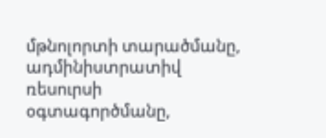մթնոլորտի տարածմանը, ադմինիստրատիվ ռեսուրսի օգտագործմանը,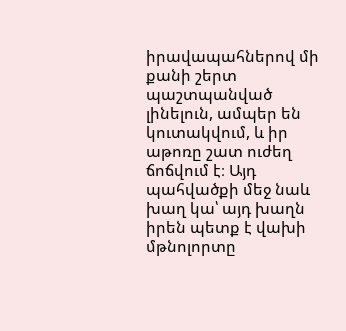իրավապահներով մի քանի շերտ պաշտպանված լինելուն, ամպեր են կուտակվում, և իր աթոռը շատ ուժեղ ճոճվում է։ Այդ պահվածքի մեջ նաև խաղ կա՝ այդ խաղն իրեն պետք է վախի մթնոլորտը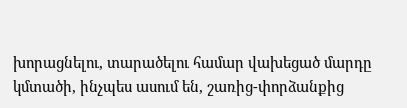խորացնելու, տարածելու համար վախեցած մարդը կմտածի, ինչպես ասում են, շառից-փորձանքից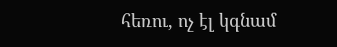հեռու, ոչ էլ կգնամ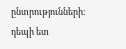ընտրությունների։
դեպի ետ